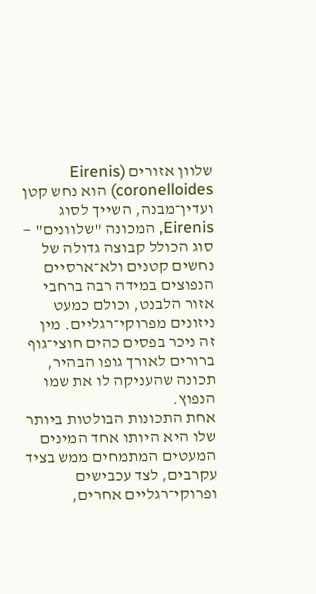שלוון אזורים (Eirenis coronelloides) הוא נחש קטן ועדין־מבנה, השייך לסוג Eirenis, המכונה "שלוונים" — סוג הכולל קבוצה גדולה של נחשים קטנים ולא־ארסיים הנפוצים במידה רבה ברחבי אזור הלבנט, וכולם כמעט ניזונים מפרוקי־רגליים. מין זה ניכר בפסים כהים חוצי־גוף ברורים לאורך גופו הבהיר, תכונה שהעניקה לו את שמו הנפוץ.
אחת התכונות הבולטות ביותר שלו היא היותו אחד המינים המעטים המתמחים ממש בציד עקרבים, לצד עכבישים ופרוקי־רגליים אחרים,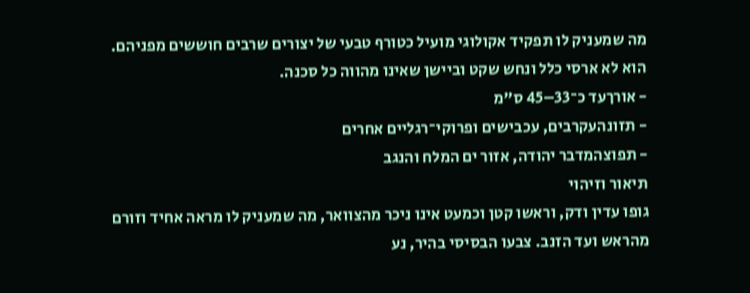מה שמעניק לו תפקיד אקולוגי מועיל כטורף טבעי של יצורים שרבים חוששים מפניהם. הוא לא ארסי כלל ונחש שקט וביישן שאינו מהווה כל סכנה.
- אורךעד כ־33–45 ס"מ
- תזונהעקרבים, עכבישים ופרוקי־רגליים אחרים
- תפוצהמדבר יהודה, אזור ים המלח והנגב
תיאור וזיהוי
גופו עדין ודק, וראשו קטן וכמעט אינו ניכר מהצוואר, מה שמעניק לו מראה אחיד וזורם מהראש ועד הזנב. צבעו הבסיסי בהיר, נע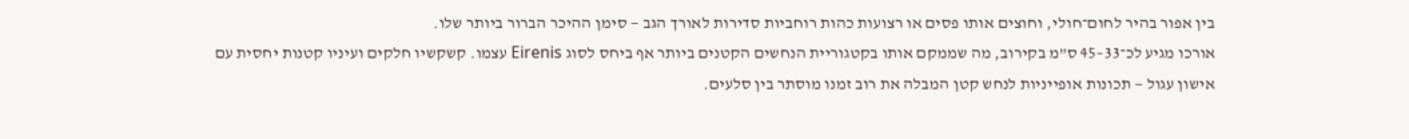בין אפור בהיר לחום־חולי, וחוצים אותו פסים או רצועות כהות רוחביות סדירות לאורך הגב — סימן ההיכר הברור ביותר שלו.
אורכו מגיע לכ־33–45 ס"מ בקירוב, מה שממקם אותו בקטגוריית הנחשים הקטנים ביותר אף ביחס לסוג Eirenis עצמו. קשקשיו חלקים ועיניו קטנות יחסית עם אישון עגול — תכונות אופייניות לנחש קטן המבלה את רוב זמנו מוסתר בין סלעים.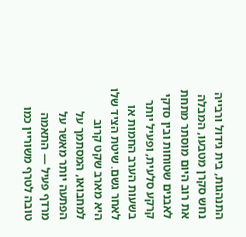התנהגות, בית גידול ורבייה
נחש סקרן מטבעו, המבלה את רוב היום מוסתר מתחת לאבנים שטוחות ובין סדקי קרקע סלעית, ופעיל יותר בשעות הערב החמות או לאחר גשם. שיטת הציד שלו היא מארב שקט קרוב למחבואו, המסתמך על הפתעה יותר מאשר על מרדף פעיל — התאמה טובה לטרף משוריין כמו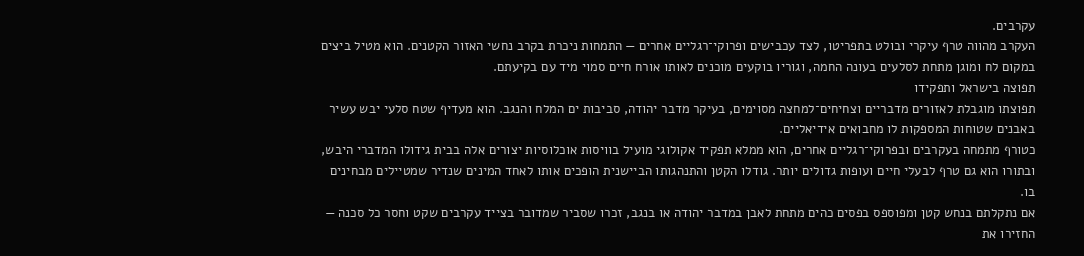עקרבים.
העקרב מהווה טרף עיקרי ובולט בתפריטו, לצד עכבישים ופרוקי־רגליים אחרים — התמחות ניכרת בקרב נחשי האזור הקטנים. הוא מטיל ביצים במקום לח ומוגן מתחת לסלעים בעונה החמה, וגוריו בוקעים מוכנים לאותו אורח חיים סמוי מיד עם בקיעתם.
תפוצה בישראל ותפקידו
תפוצתו מוגבלת לאזורים מדבריים וצחיחים־למחצה מסוימים, בעיקר מדבר יהודה, סביבות ים המלח והנגב. הוא מעדיף שטח סלעי יבש עשיר באבנים שטוחות המספקות לו מחבואים אידיאליים.
כטורף מתמחה בעקרבים ובפרוקי־רגליים אחרים, הוא ממלא תפקיד אקולוגי מועיל בוויסות אוכלוסיות יצורים אלה בבית גידולו המדברי היבש, ובתורו הוא גם טרף לבעלי חיים ועופות גדולים יותר. גודלו הקטן והתנהגותו הביישנית הופכים אותו לאחד המינים שנדיר שמטיילים מבחינים בו.
אם נתקלתם בנחש קטן ומפוספס בפסים כהים מתחת לאבן במדבר יהודה או בנגב, זכרו שסביר שמדובר בצייד עקרבים שקט וחסר כל סכנה — החזירו את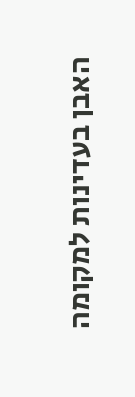האבן בעדינות למקומה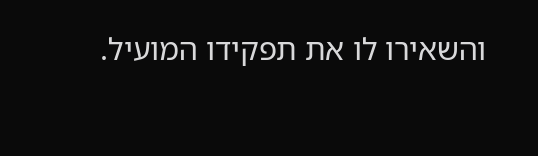והשאירו לו את תפקידו המועיל.